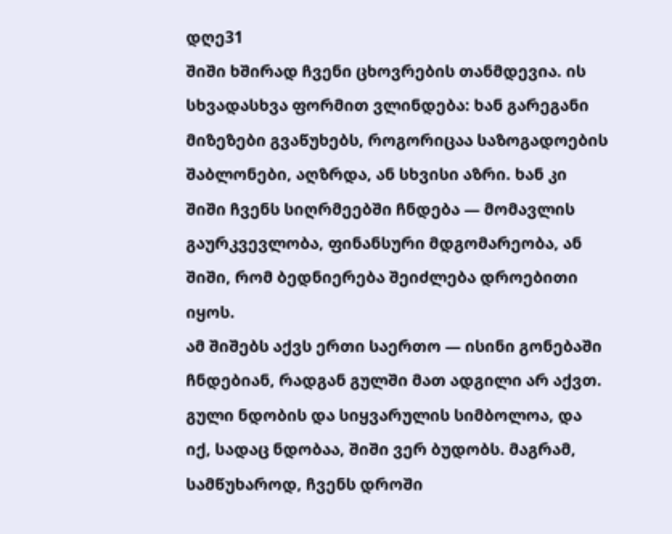დღე31
შიში ხშირად ჩვენი ცხოვრების თანმდევია. ის სხვადასხვა ფორმით ვლინდება: ხან გარეგანი მიზეზები გვაწუხებს, როგორიცაა საზოგადოების შაბლონები, აღზრდა, ან სხვისი აზრი. ხან კი შიში ჩვენს სიღრმეებში ჩნდება — მომავლის გაურკვევლობა, ფინანსური მდგომარეობა, ან შიში, რომ ბედნიერება შეიძლება დროებითი იყოს.
ამ შიშებს აქვს ერთი საერთო — ისინი გონებაში ჩნდებიან, რადგან გულში მათ ადგილი არ აქვთ. გული ნდობის და სიყვარულის სიმბოლოა, და იქ, სადაც ნდობაა, შიში ვერ ბუდობს. მაგრამ, სამწუხაროდ, ჩვენს დროში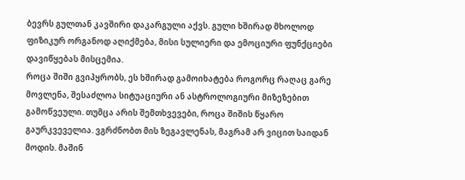ბევრს გულთან კავშირი დაკარგული აქვს. გული ხშირად მხოლოდ ფიზიკურ ორგანოდ აღიქმება, მისი სულიერი და ემოციური ფუნქციები დავიწყებას მისცემია.
როცა შიში გვიპყრობს, ეს ხშირად გამოიხატება როგორც რაღაც გარე მოვლენა, შესაძლოა სიტუაციური ან ასტროლოგიური მიზეზებით გამოწვეული. თუმცა არის შემთხვევები, როცა შიშის წყარო გაურკვეველია. ვგრძნობთ მის ზეგავლენას, მაგრამ არ ვიცით საიდან მოდის. მაშინ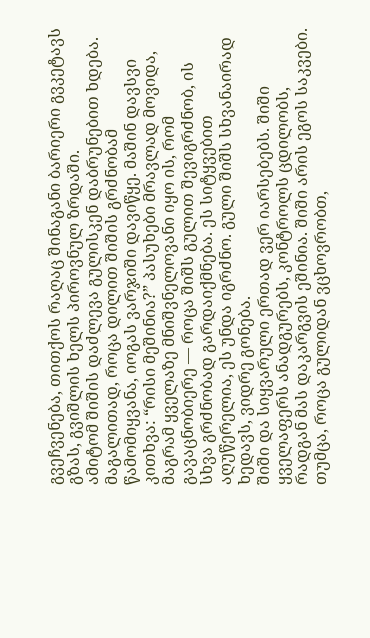გვეჩვენება, თითქოს რაღაც შინაგანი ბარიერი გვკეტავს გზას, გვიშლის ხელს პიროვნულ ზრდაში.
ამიტომ შიშის დაძლევა გულისკენ დაბრუნებით ხდება. მაგალითად, როცა დილით შიშის გრძნობამ წამომიყვანა, იოგას ვარჯიში დავიწყე. მაშინ დავსვი კითხვა: “რისი მეშინია?” პასუხები მრავლად მოვიდა, მაგრამ ყველაზე მნიშვნელოვანი იყო ის, რომ გავაცნობიერე — როცა შიშს გულით შევიგრძნობ, ის სხვა გრძნობად გარდაიქმნება. ეს სიტყვებით აღუწერელია, ეს უნდა იგრძნო. გული შიშს სხვანაირად ხედავს, ვიდრე გონება.
შიში და სიყვარული ერთად ვერ იარსებებს. შიში ყველაფერს ანადგურებს, კონტროლს ცდილობს, რადგან მას დაკარგვის ეშინია. შიში არის ეგოს საკვები. თუმცა, როცა გულიდან ვცხოვრობთ,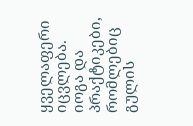ყველაფერი იცვლება. იოგა და პრაქტიკები, რომლებიც გულის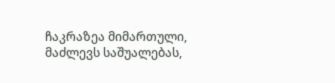ჩაკრაზეა მიმართული, მაძლევს საშუალებას,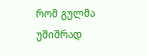რომ გულმა უშიშრად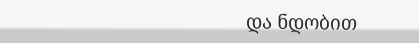და ნდობით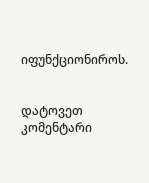იფუნქციონიროს.


დატოვეთ კომენტარი